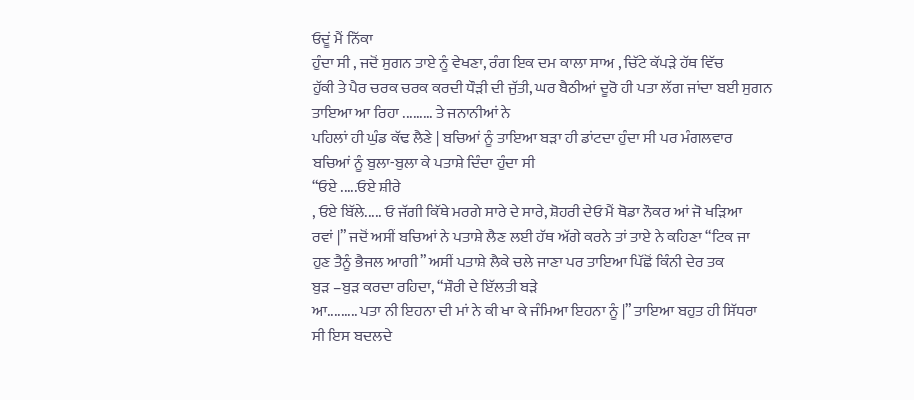ਓਦੂਂ ਮੈਂ ਨਿੱਕਾ
ਹੁੰਦਾ ਸੀ , ਜਦੋਂ ਸੁਗਨ ਤਾਏ ਨੂੰ ਵੇਖਣਾ, ਰੰਗ ਇਕ ਦਮ ਕਾਲਾ ਸਾਅ , ਚਿੱਟੇ ਕੱਪੜੇ ਹੱਥ ਵਿੱਚ
ਹੁੱਕੀ ਤੇ ਪੈਰ ਚਰਕ ਚਰਕ ਕਰਦੀ ਧੌੜੀ ਦੀ ਜੁੱਤੀ, ਘਰ ਬੈਠੀਆਂ ਦੂਰੋ ਹੀ ਪਤਾ ਲੱਗ ਜਾਂਦਾ ਬਈ ਸੁਗਨ
ਤਾਇਆ ਆ ਰਿਹਾ ......... ਤੇ ਜਨਾਨੀਆਂ ਨੇ
ਪਹਿਲਾਂ ਹੀ ਘੁੰਡ ਕੱਢ ਲੈਣੇ | ਬਚਿਆਂ ਨੂੰ ਤਾਇਆ ਬੜਾ ਹੀ ਡਾਂਟਦਾ ਹੁੰਦਾ ਸੀ ਪਰ ਮੰਗਲਵਾਰ
ਬਚਿਆਂ ਨੂੰ ਬੁਲਾ-ਬੁਲਾ ਕੇ ਪਤਾਸ਼ੇ ਦਿੰਦਾ ਹੁੰਦਾ ਸੀ
“ਓਏ .....ਓਏ ਸ਼ੀਰੇ
, ਓਏ ਬਿੱਲੇ..... ਓ ਜੱਗੀ ਕਿੱਥੇ ਮਰਗੇ ਸਾਰੇ ਦੇ ਸਾਰੇ, ਸ਼ੋਹਰੀ ਦੇਓ ਮੈਂ ਥੋਡਾ ਨੌਕਰ ਆਂ ਜੋ ਖੜਿਆ
ਰਵਾਂ |” ਜਦੋਂ ਅਸੀਂ ਬਚਿਆਂ ਨੇ ਪਤਾਸ਼ੇ ਲੈਣ ਲਈ ਹੱਥ ਅੱਗੇ ਕਰਨੇ ਤਾਂ ਤਾਏ ਨੇ ਕਹਿਣਾ “ਟਿਕ ਜਾ
ਹੁਣ ਤੈਨੂੰ ਭੈਜਲ ਆਗੀ” ਅਸੀਂ ਪਤਾਸ਼ੇ ਲੈਕੇ ਚਲੇ ਜਾਣਾ ਪਰ ਤਾਇਆ ਪਿੱਛੋਂ ਕਿੰਨੀ ਦੇਰ ਤਕ
ਬੁੜ –ਬੁੜ ਕਰਦਾ ਰਹਿਦਾ, “ਸ਼ੌਰੀ ਦੇ ਇੱਲਤੀ ਬੜੇ
ਆ......... ਪਤਾ ਨੀ ਇਹਨਾ ਦੀ ਮਾਂ ਨੇ ਕੀ ਖਾ ਕੇ ਜੰਮਿਆ ਇਹਨਾ ਨੂੰ |” ਤਾਇਆ ਬਹੁਤ ਹੀ ਸਿੱਧਰਾ
ਸੀ ਇਸ ਬਦਲਦੇ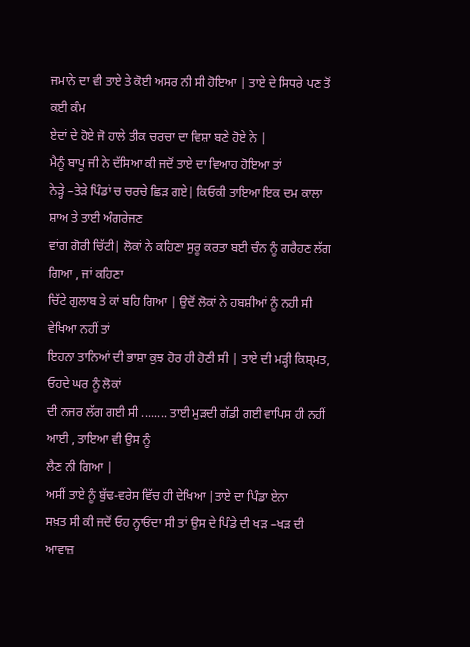ਜਮਾਨੇ ਦਾ ਵੀ ਤਾਏ ਤੇ ਕੋਈ ਅਸਰ ਨੀ ਸੀ ਹੋਇਆ | ਤਾਏ ਦੇ ਸਿਧਰੇ ਪਣ ਤੋਂ ਕਈ ਕੰਮ
ਏਦਾਂ ਦੇ ਹੋਏ ਜੋ ਹਾਲੇ ਤੀਕ ਚਰਚਾ ਦਾ ਵਿਸ਼ਾ ਬਣੇ ਹੋਏ ਨੇ |
ਮੈਨੂੰ ਬਾਪੂ ਜੀ ਨੇ ਦੱਸਿਆ ਕੀ ਜਦੋਂ ਤਾਏ ਦਾ ਵਿਆਹ ਹੋਇਆ ਤਾਂ
ਨੇੜ੍ਹੇ –ਤੇੜੇ ਪਿੰਡਾਂ ਚ ਚਰਚੇ ਛਿੜ ਗਏ| ਕਿਓਕੀ ਤਾਇਆ ਇਕ ਦਮ ਕਾਲਾ ਸ਼ਾਅ ਤੇ ਤਾਈ ਅੰਗਰੇਜਣ
ਵਾਂਗ ਗੋਰੀ ਚਿੱਟੀ| ਲੋਕਾਂ ਨੇ ਕਹਿਣਾ ਸੁਰੂ ਕਰਤਾ ਬਈ ਚੰਨ ਨੂੰ ਗਰੈਹਣ ਲੱਗ ਗਿਆ , ਜਾਂ ਕਹਿਣਾ
ਚਿੱਟੇ ਗੁਲਾਬ ਤੇ ਕਾਂ ਬਹਿ ਗਿਆ | ਉਦੋਂ ਲੋਕਾਂ ਨੇ ਹਬਸ਼ੀਆਂ ਨੂੰ ਨਹੀ ਸੀ ਵੇਖਿਆ ਨਹੀਂ ਤਾਂ
ਇਹਨਾ ਤਾਨਿਆਂ ਦੀ ਭਾਸ਼ਾ ਕੁਝ ਹੋਰ ਹੀ ਹੋਣੀ ਸੀ | ਤਾਏ ਦੀ ਮੜ੍ਹੀ ਕਿਸ਼੍ਮਤ, ਓਹਦੇ ਘਰ ਨੂੰ ਲੋਕਾਂ
ਦੀ ਨਜਰ ਲੱਗ ਗਈ ਸੀ ........ ਤਾਈ ਮੁੜਦੀ ਗੱਡੀ ਗਈ ਵਾਪਿਸ ਹੀ ਨਹੀਂ ਆਈ , ਤਾਇਆ ਵੀ ਉਸ ਨੂੰ
ਲੈਣ ਨੀ ਗਿਆ |
ਅਸੀਂ ਤਾਏ ਨੂੰ ਬੁੱਢ-ਵਰੇਸ ਵਿੱਚ ਹੀ ਦੇਖਿਆ |ਤਾਏ ਦਾ ਪਿੰਡਾ ਏਨਾ
ਸਖ਼ਤ ਸੀ ਕੀ ਜਦੋਂ ਓਹ ਨ੍ਹਾਓਂਦਾ ਸੀ ਤਾਂ ਉਸ ਦੇ ਪਿੰਡੇ ਦੀ ਖੜ –ਖੜ ਦੀ ਆਵਾਜ਼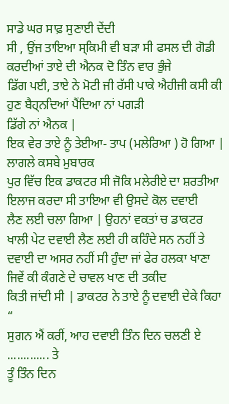ਸਾਡੇ ਘਰ ਸਾਫ਼ ਸੁਣਾਈ ਦੇਂਦੀ
ਸੀ , ਉਂਜ ਤਾਇਆ ਸ੍ਕਿਮੀ ਵੀ ਬੜਾ ਸੀ ਫਸਲ ਦੀ ਗੋਡੀ ਕਰਦੀਆਂ ਤਾਏ ਦੀ ਐਨਕ ਦੋ ਤਿੰਨ ਵਾਰ ਭੁੰਜੇ
ਡਿੱਗ ਪਈ, ਤਾਏ ਨੇ ਮੋਟੀ ਜੀ ਰੱਸੀ ਪਾਕੇ ਐਹੀਜੀ ਕਸੀ ਕੀ ਹੁਣ ਬੈਹ੍ਨਦਿਆਂ ਪੈਂਦਿਆ ਨਾਂ ਪਗੜੀ
ਡਿੱਗੇ ਨਾਂ ਐਨਕ |
ਇਕ ਵੇਰ ਤਾਏ ਨੂੰ ਤੇਈਆ- ਤਾਪ (ਮਲੇਰਿਆ ) ਹੋ ਗਿਆ | ਲਾਗਲੇ ਕਸਬੇ ਮੁਬਾਰਕ
ਪੁਰ ਵਿੱਚ ਇਕ ਡਾਕਟਰ ਸੀ ਜੋਕਿ ਮਲੇਰੀਏ ਦਾ ਸ਼ਰਤੀਆ ਇਲਾਜ ਕਰਦਾ ਸੀ ਤਾਇਆ ਵੀ ਉਸਦੇ ਕੋਲ ਦਵਾਈ
ਲੈਣ ਲਈ ਚਲਾ ਗਿਆ | ਉਹਨਾਂ ਵਕਤਾਂ ਚ ਡਾਕਟਰ ਖਾਲੀ ਪੇਟ ਦਵਾਈ ਲੈਣ ਲਈ ਹੀ ਕਹਿੰਦੇ ਸਨ ਨਹੀਂ ਤੇ
ਦਵਾਈ ਦਾ ਅਸਰ ਨਹੀਂ ਸੀ ਹੁੰਦਾ ਜਾਂ ਫੇਰ ਹਲਕਾ ਖਾਣਾ ਜਿਵੇਂ ਕੀ ਕੰਗਣੇ ਦੇ ਚਾਵਲ ਖਾਣ ਦੀ ਤਕੀਦ
ਕਿਤੀ ਜਾਂਦੀ ਸੀ | ਡਾਕਟਰ ਨੇ ਤਾਏ ਨੂੰ ਦਵਾਈ ਦੇਕੇ ਕਿਹਾ “
ਸੁਗਨ ਐਂ ਕਰੀਂ, ਆਹ ਦਵਾਈ ਤਿੰਨ ਦਿਨ ਚਲਣੀ ਏ ............. ਤੇ
ਤੂੰ ਤਿੰਨ ਦਿਨ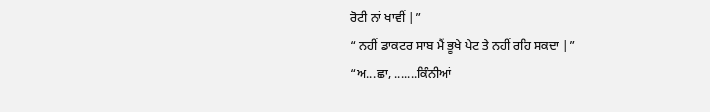ਰੋਟੀ ਨਾਂ ਖਾਵੀਂ |”
“ ਨਹੀਂ ਡਾਕਟਰ ਸਾਬ ਮੈਂ ਭੂਖੇ ਪੇਟ ਤੇ ਨਹੀਂ ਰਹਿ ਸਕਦਾ |”
“ਅ...ਛਾ, .......ਕਿੰਨੀਆਂ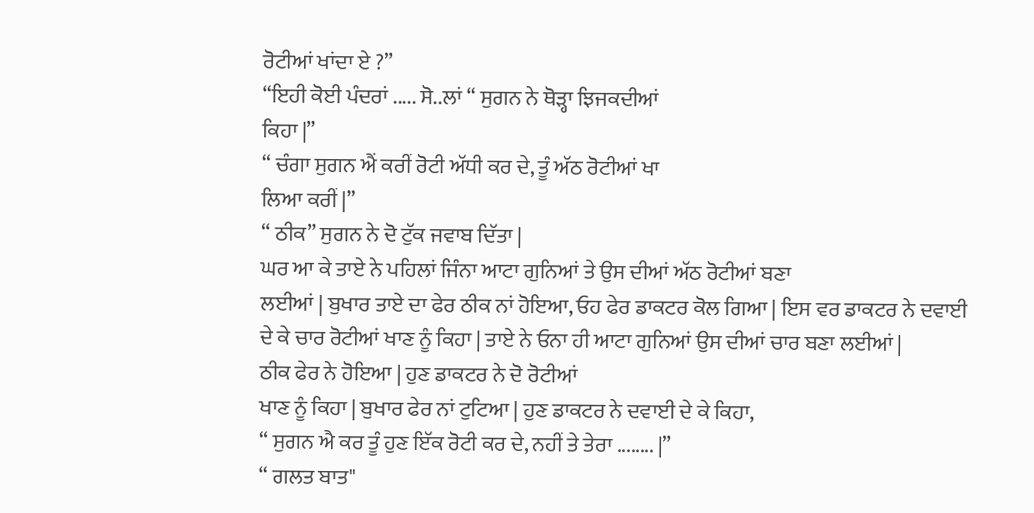ਰੋਟੀਆਂ ਖਾਂਦਾ ਏ ?”
“ਇਹੀ ਕੋਈ ਪੰਦਰਾਂ ..... ਸੋ..ਲਾਂ “ ਸੁਗਨ ਨੇ ਥੋੜ੍ਹਾ ਝਿਜਕਦੀਆਂ
ਕਿਹਾ |”
“ ਚੰਗਾ ਸੁਗਨ ਐਂ ਕਰੀਂ ਰੋਟੀ ਅੱਧੀ ਕਰ ਦੇ, ਤੂੰ ਅੱਠ ਰੋਟੀਆਂ ਖਾ
ਲਿਆ ਕਰੀਂ |”
“ ਠੀਕ” ਸੁਗਨ ਨੇ ਦੋ ਟੁੱਕ ਜਵਾਬ ਦਿੱਤਾ |
ਘਰ ਆ ਕੇ ਤਾਏ ਨੇ ਪਹਿਲਾਂ ਜਿੰਨਾ ਆਟਾ ਗੁਨਿਆਂ ਤੇ ਉਸ ਦੀਆਂ ਅੱਠ ਰੋਟੀਆਂ ਬਣਾ
ਲਈਆਂ | ਬੁਖਾਰ ਤਾਏ ਦਾ ਫੇਰ ਠੀਕ ਨਾਂ ਹੋਇਆ, ਓਹ ਫੇਰ ਡਾਕਟਰ ਕੋਲ ਗਿਆ | ਇਸ ਵਰ ਡਾਕਟਰ ਨੇ ਦਵਾਈ
ਦੇ ਕੇ ਚਾਰ ਰੋਟੀਆਂ ਖਾਣ ਨੂੰ ਕਿਹਾ | ਤਾਏ ਨੇ ਓਨਾ ਹੀ ਆਟਾ ਗੁਨਿਆਂ ਉਸ ਦੀਆਂ ਚਾਰ ਬਣਾ ਲਈਆਂ |
ਠੀਕ ਫੇਰ ਨੇ ਹੋਇਆ | ਹੁਣ ਡਾਕਟਰ ਨੇ ਦੋ ਰੋਟੀਆਂ
ਖਾਣ ਨੂੰ ਕਿਹਾ | ਬੁਖਾਰ ਫੇਰ ਨਾਂ ਟੁਟਿਆ | ਹੁਣ ਡਾਕਟਰ ਨੇ ਦਵਾਈ ਦੇ ਕੇ ਕਿਹਾ,
“ ਸੁਗਨ ਐ ਕਰ ਤੂੰ ਹੁਣ ਇੱਕ ਰੋਟੀ ਕਰ ਦੇ, ਨਹੀਂ ਤੇ ਤੇਰਾ ........ |”
“ ਗਲਤ ਬਾਤ"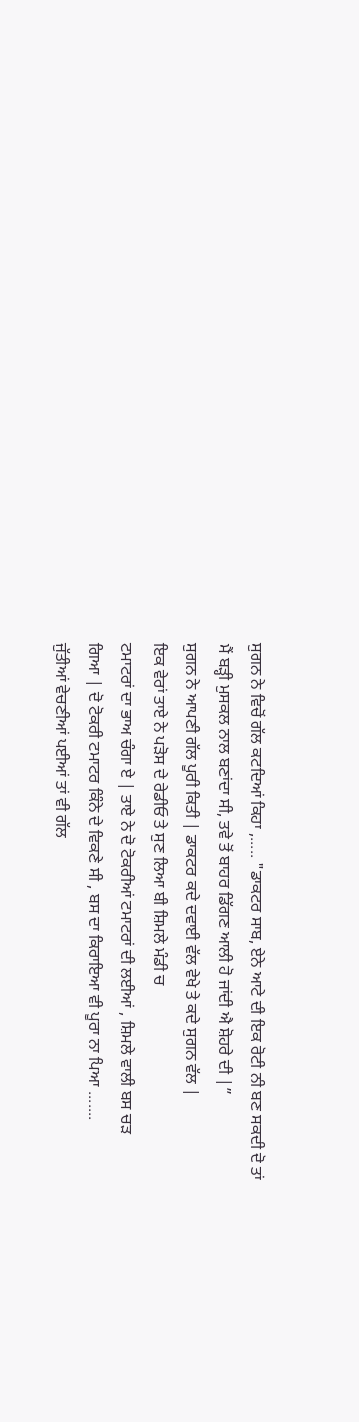ਸੁਗਨ ਨੇ ਵਿਚੋਂ ਗੱਲ ਕਟਦਿਆਂ ਕਿਹਾ ,..... "ਡਾਕਟਰ ਸਾਬ, ਏਨੇ ਆਟੇ ਦੀ ਇਕ ਰੋਟੀ ਨੀ ਬਣ ਸਕਦੀ ਦੋ ਤਾਂ
ਮੈਂ ਬੜ੍ਹੀ ਮੁਸਕਲ ਨਾਲ ਬਣਾਂਦਾ ਸੀ, ਤਵੇ ਤੋਂ ਬਾਹਰ ਡਿੱਗਣ ਆਲੀ ਹੋ ਜਾਂਦੀ ਐ ਸ਼ੋਹਰੇ ਦੀ |”
ਸੁਗਨ ਨੇ ਆਪਣੀ ਗੱਲ ਪੂਰੀ ਕਿਤੀ | ਡਾਕਟਰ ਕਦੇ ਦਵਾਈ ਵੱਲ ਵੇਖੇ ਤੇ ਕਦੇ ਸੁਗਨ ਵੱਲ |
ਇਕ ਵੇਰਾਂ ਤਾਏ ਨੇ ਪੜੋਸ ਦੇ ਰੇਡੀਓ ਤੇ ਸੁਣ ਲਿਆ ਬੀ ਸ਼ਿਮਲੇ ਮੰਡੀ ਚ
ਟਮਾਟਰਾਂ ਦਾ ਭਾਅ ਚੰਗਾ ਏ | ਤਾਏ ਨੇ ਦੋ ਟੋਕਰੀਆਂ ਟਮਾਟਰਾਂ ਦੀ ਲਈਆਂ , ਸ਼ਿਮਲੇ ਵਾਲੀ ਬਸ ਚੜ
ਗਿਆ | ਦੋ ਟੋਕਰੀ ਟਮਾਟਰ ਕਿੰਨੇ ਦੇ ਵਿਕਣੇ ਸੀ , ਬਸ ਦਾ ਕਿਰਾਇਆ ਵੀ ਪੂਰਾ ਨਾ ਪਿਆ .......
ਜੁੱਤੀਆਂ ਵੇਚਣੀਆਂ ਪਈਆਂ ਤਾਂ ਵੀ ਗੱਲ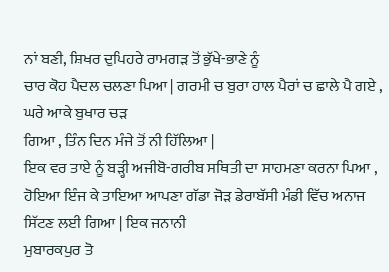ਨਾਂ ਬਣੀ, ਸ਼ਿਖਰ ਦੁਪਿਹਰੇ ਰਾਮਗੜ ਤੋਂ ਭੁੱਖੇ-ਭਾਣੇ ਨੂੰ
ਚਾਰ ਕੋਹ ਪੈਦਲ ਚਲਣਾ ਪਿਆ | ਗਰਮੀ ਚ ਬੁਰਾ ਹਾਲ ਪੈਰਾਂ ਚ ਛਾਲੇ ਪੈ ਗਏ , ਘਰੇ ਆਕੇ ਬੁਖਾਰ ਚੜ
ਗਿਆ , ਤਿੰਨ ਦਿਨ ਮੰਜੇ ਤੋਂ ਨੀ ਹਿੱਲਿਆ |
ਇਕ ਵਰ ਤਾਏ ਨੂੰ ਬੜ੍ਹੀ ਅਜੀਬੋ-ਗਰੀਬ ਸਥਿਤੀ ਦਾ ਸਾਹਮਣਾ ਕਰਨਾ ਪਿਆ ,
ਹੋਇਆ ਇੰਜ ਕੇ ਤਾਇਆ ਆਪਣਾ ਗੱਡਾ ਜੋੜ ਡੇਰਾਬੱਸੀ ਮੰਡੀ ਵਿੱਚ ਅਨਾਜ ਸਿੱਟਣ ਲਈ ਗਿਆ | ਇਕ ਜਨਾਨੀ
ਮੁਬਾਰਕਪੁਰ ਤੋ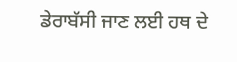ਡੇਰਾਬੱਸੀ ਜਾਣ ਲਈ ਹਥ ਦੇ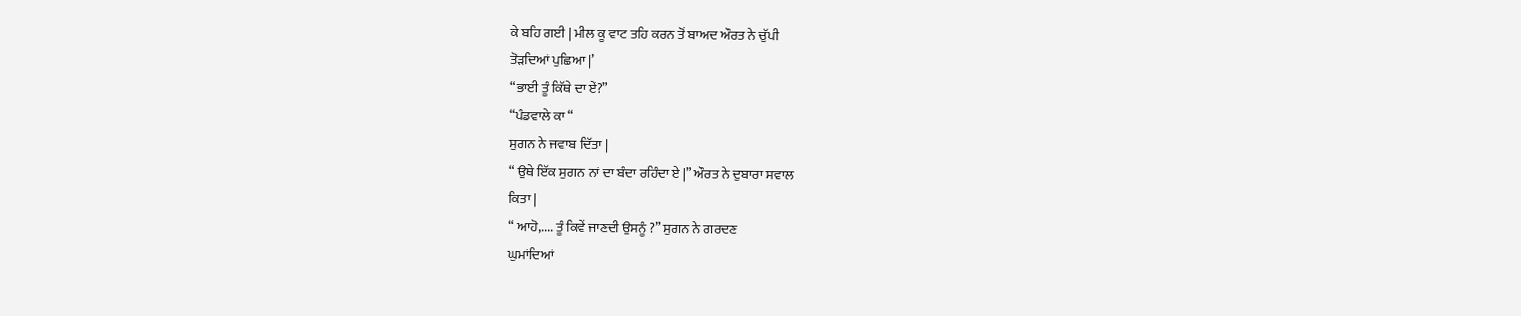ਕੇ ਬਹਿ ਗਈ | ਮੀਲ ਕੂ ਵਾਟ ਤਹਿ ਕਰਨ ਤੋਂ ਬਾਅਦ ਔਰਤ ਨੇ ਚੁੱਪੀ
ਤੋੜਦਿਆਂ ਪੁਛਿਆ |’
“ਭਾਈ ਤੂੰ ਕਿੱਥੇ ਦਾ ਏਂ?”
“ਪੰਡਵਾਲੇ ਕਾ “
ਸੁਗਨ ਨੇ ਜਵਾਬ ਦਿੱਤਾ |
“ ਉਥੇ ਇੱਕ ਸੁਗਨ ਨਾਂ ਦਾ ਬੰਦਾ ਰਹਿੰਦਾ ਏ |” ਔਰਤ ਨੇ ਦੁਬਾਰਾ ਸਵਾਲ
ਕਿਤਾ |
“ ਆਹੋ,.... ਤੂੰ ਕਿਵੇਂ ਜਾਣਦੀ ਉਸਨੂੰ ?” ਸੁਗਨ ਨੇ ਗਰਦਣ
ਘੁਮਾਂਦਿਆਂ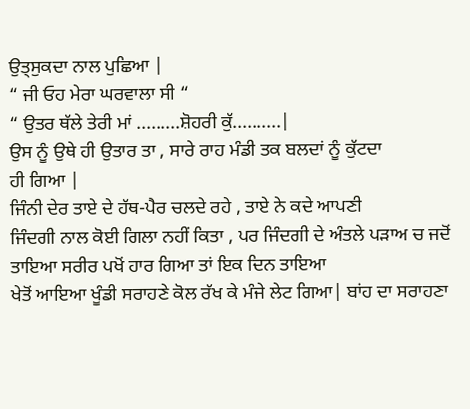ਉਤ੍ਸੁਕਦਾ ਨਾਲ ਪੁਛਿਆ |
“ ਜੀ ਓਹ ਮੇਰਾ ਘਰਵਾਲਾ ਸੀ “
“ ਉਤਰ ਥੱਲੇ ਤੇਰੀ ਮਾਂ .........ਸ਼ੋਹਰੀ ਕੁੱ..........|
ਉਸ ਨੂੰ ਉਥੇ ਹੀ ਉਤਾਰ ਤਾ , ਸਾਰੇ ਰਾਹ ਮੰਡੀ ਤਕ ਬਲਦਾਂ ਨੂੰ ਕੁੱਟਦਾ
ਹੀ ਗਿਆ |
ਜਿੰਨੀ ਦੇਰ ਤਾਏ ਦੇ ਹੱਥ-ਪੈਰ ਚਲਦੇ ਰਹੇ , ਤਾਏ ਨੇ ਕਦੇ ਆਪਣੀ
ਜਿੰਦਗੀ ਨਾਲ ਕੋਈ ਗਿਲਾ ਨਹੀਂ ਕਿਤਾ , ਪਰ ਜਿੰਦਗੀ ਦੇ ਅੰਤਲੇ ਪੜਾਅ ਚ ਜਦੋਂ ਤਾਇਆ ਸਰੀਰ ਪਖੋਂ ਹਾਰ ਗਿਆ ਤਾਂ ਇਕ ਦਿਨ ਤਾਇਆ
ਖੇਤੋਂ ਆਇਆ ਖੂੰਡੀ ਸਰਾਹਣੇ ਕੋਲ ਰੱਖ ਕੇ ਮੰਜੇ ਲੇਟ ਗਿਆ| ਬਾਂਹ ਦਾ ਸਰਾਹਣਾ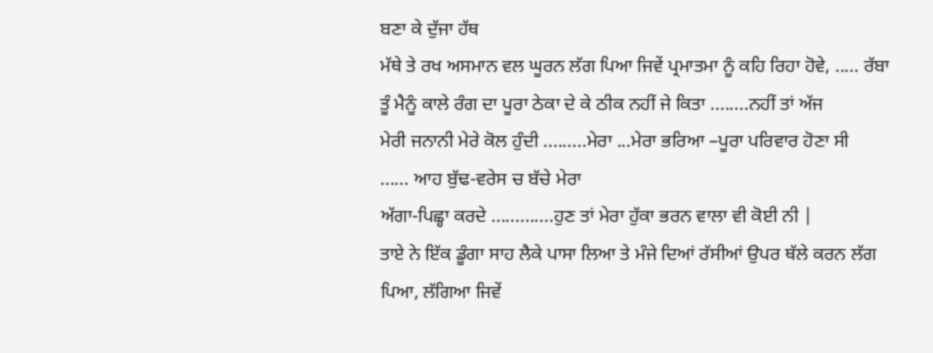ਬਣਾ ਕੇ ਦੁੱਜਾ ਹੱਥ
ਮੱਥੇ ਤੇ ਰਖ ਅਸਮਾਨ ਵਲ ਘੂਰਨ ਲੱਗ ਪਿਆ ਜਿਵੇਂ ਪ੍ਰਮਾਤਮਾ ਨੂੰ ਕਹਿ ਰਿਹਾ ਹੋਵੇ, ..... ਰੱਬਾ
ਤੂੰ ਮੈਨੂੰ ਕਾਲੇ ਰੰਗ ਦਾ ਪੂਰਾ ਠੇਕਾ ਦੇ ਕੇ ਠੀਕ ਨਹੀਂ ਜੇ ਕਿਤਾ ........ਨਹੀਂ ਤਾਂ ਅੱਜ
ਮੇਰੀ ਜਨਾਨੀ ਮੇਰੇ ਕੋਲ ਹੁੰਦੀ .........ਮੇਰਾ ...ਮੇਰਾ ਭਰਿਆ –ਪੂਰਾ ਪਰਿਵਾਰ ਹੋਣਾ ਸੀ
...... ਆਹ ਬੁੱਢ-ਵਰੇਸ ਚ ਬੱਚੇ ਮੇਰਾ
ਅੱਗਾ-ਪਿਛ੍ਹਾ ਕਰਦੇ .............ਹੁਣ ਤਾਂ ਮੇਰਾ ਹੁੱਕਾ ਭਰਨ ਵਾਲਾ ਵੀ ਕੋਈ ਨੀ |
ਤਾਏ ਨੇ ਇੱਕ ਡੂੰਗਾ ਸਾਹ ਲੈਕੇ ਪਾਸਾ ਲਿਆ ਤੇ ਮੰਜੇ ਦਿਆਂ ਰੱਸੀਆਂ ਉਪਰ ਥੱਲੇ ਕਰਨ ਲੱਗ ਪਿਆ, ਲੱਗਿਆ ਜਿਵੇਂ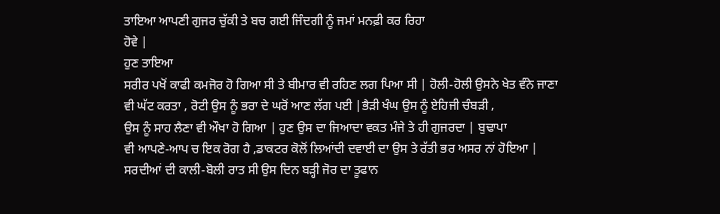ਤਾਇਆ ਆਪਣੀ ਗੁਜਰ ਚੁੱਕੀ ਤੇ ਬਚ ਗਈ ਜਿੰਦਗੀ ਨੂੰ ਜਮਾਂ ਮਨਫ਼ੀ ਕਰ ਰਿਹਾ
ਹੋਵੇ |
ਹੁਣ ਤਾਇਆ
ਸਰੀਰ ਪਖੋਂ ਕਾਫੀ ਕਮਜੋਰ ਹੋ ਗਿਆ ਸੀ ਤੇ ਬੀਮਾਰ ਵੀ ਰਹਿਣ ਲਗ ਪਿਆ ਸੀ | ਹੋਲੀ-ਹੋਲੀ ਉਸਨੇ ਖੇਤ ਵੰਨੇ ਜਾਣਾ
ਵੀ ਘੱਟ ਕਰਤਾ , ਰੋਟੀ ਉਸ ਨੂੰ ਭਰਾ ਦੇ ਘਰੋਂ ਆਣ ਲੱਗ ਪਈ |ਭੈੜੀ ਖੰਘ ਉਸ ਨੂੰ ਏਹਿਜੀ ਚੰਬੜੀ ,
ਉਸ ਨੂੰ ਸਾਹ ਲੈਣਾ ਵੀ ਔਖਾ ਹੋ ਗਿਆ | ਹੁਣ ਉਸ ਦਾ ਜਿਆਦਾ ਵਕਤ ਮੰਜੇ ਤੇ ਹੀ ਗੁਜਰਦਾ | ਬੁਢਾਪਾ
ਵੀ ਆਪਣੇ-ਆਪ ਚ ਇਕ ਰੋਗ ਹੈ ,ਡਾਕਟਰ ਕੋਲੋਂ ਲਿਆਂਦੀ ਦਵਾਈ ਦਾ ਉਸ ਤੇ ਰੱਤੀ ਭਰ ਅਸਰ ਨਾਂ ਹੋਇਆ |
ਸਰਦੀਆਂ ਦੀ ਕਾਲੀ-ਬੋਲੀ ਰਾਤ ਸੀ ਉਸ ਦਿਨ ਬੜ੍ਹੀ ਜੋਰ ਦਾ ਤੂਫਾਨ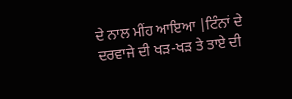ਦੇ ਨਾਲ ਮੀਂਹ ਆਇਆ |ਟਿੰਨਾਂ ਦੇ
ਦਰਵਾਜੇ ਦੀ ਖੜ-ਖੜ ਤੇ ਤਾਏ ਦੀ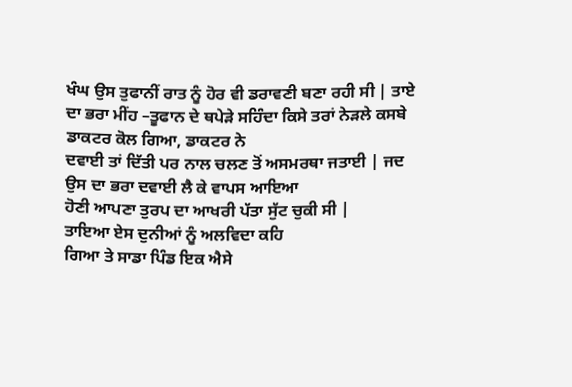ਖੰਘ ਉਸ ਤੁਫਾਨੀਂ ਰਾਤ ਨੂੰ ਹੋਰ ਵੀ ਡਰਾਵਣੀ ਬਣਾ ਰਹੀ ਸੀ | ਤਾਏ
ਦਾ ਭਰਾ ਮੀਂਹ –ਤੂਫਾਨ ਦੇ ਥਪੇੜੇ ਸਹਿੰਦਾ ਕਿਸੇ ਤਰਾਂ ਨੇੜਲੇ ਕਸਬੇ ਡਾਕਟਰ ਕੋਲ ਗਿਆ, ਡਾਕਟਰ ਨੇ
ਦਵਾਈ ਤਾਂ ਦਿੱਤੀ ਪਰ ਨਾਲ ਚਲਣ ਤੋਂ ਅਸਮਰਥਾ ਜਤਾਈ | ਜਦ ਉਸ ਦਾ ਭਰਾ ਦਵਾਈ ਲੈ ਕੇ ਵਾਪਸ ਆਇਆ
ਹੋਣੀ ਆਪਣਾ ਤੁਰਪ ਦਾ ਆਖਰੀ ਪੱਤਾ ਸੁੱਟ ਚੁਕੀ ਸੀ |
ਤਾਇਆ ਏਸ ਦੁਨੀਆਂ ਨੂੰ ਅਲਵਿਦਾ ਕਹਿ
ਗਿਆ ਤੇ ਸਾਡਾ ਪਿੰਡ ਇਕ ਐਸੇ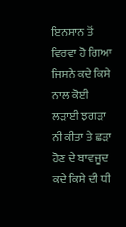ਇਨਸਾਨ ਤੋਂ ਵਿਰਵਾ ਹੋ ਗਿਆ ਜਿਸਨੇ ਕਦੇ ਕਿਸੇ ਨਾਲ ਕੋਈ ਲੜਾਈ ਝਗੜਾ
ਨੀ ਕੀਤਾ ਤੇ ਛੜਾ ਹੋਣ ਦੇ ਬਾਵਜੂਦ ਕਦੇ ਕਿਸੇ ਦੀ ਧੀ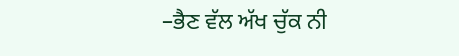–ਭੈਣ ਵੱਲ ਅੱਖ ਚੁੱਕ ਨੀ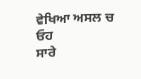ਵੇਖਿਆ ਅਸਲ ਚ ਓਹ
ਸਾਰੇ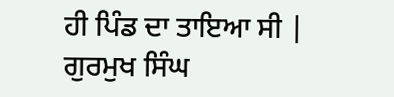ਹੀ ਪਿੰਡ ਦਾ ਤਾਇਆ ਸੀ |
ਗੁਰਮੁਖ ਸਿੰਘ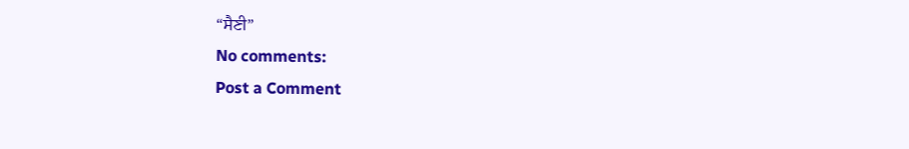“ਸੈਣੀ”
No comments:
Post a Comment